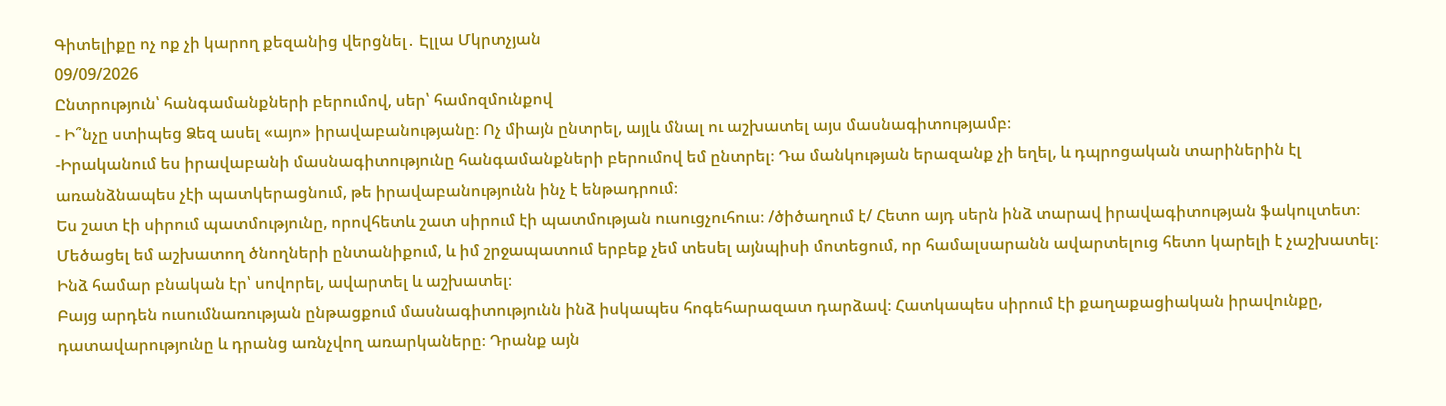Գիտելիքը ոչ ոք չի կարող քեզանից վերցնել․ Էլլա Մկրտչյան
09/09/2026
Ընտրություն՝ հանգամանքների բերումով, սեր՝ համոզմունքով
- Ի՞նչը ստիպեց Ձեզ ասել «այո» իրավաբանությանը։ Ոչ միայն ընտրել, այլև մնալ ու աշխատել այս մասնագիտությամբ։
-Իրականում ես իրավաբանի մասնագիտությունը հանգամանքների բերումով եմ ընտրել։ Դա մանկության երազանք չի եղել, և դպրոցական տարիներին էլ առանձնապես չէի պատկերացնում, թե իրավաբանությունն ինչ է ենթադրում։
Ես շատ էի սիրում պատմությունը, որովհետև շատ սիրում էի պատմության ուսուցչուհուս։ /ծիծաղում է/ Հետո այդ սերն ինձ տարավ իրավագիտության ֆակուլտետ։
Մեծացել եմ աշխատող ծնողների ընտանիքում, և իմ շրջապատում երբեք չեմ տեսել այնպիսի մոտեցում, որ համալսարանն ավարտելուց հետո կարելի է չաշխատել։ Ինձ համար բնական էր՝ սովորել, ավարտել և աշխատել։
Բայց արդեն ուսումնառության ընթացքում մասնագիտությունն ինձ իսկապես հոգեհարազատ դարձավ։ Հատկապես սիրում էի քաղաքացիական իրավունքը, դատավարությունը և դրանց առնչվող առարկաները։ Դրանք այն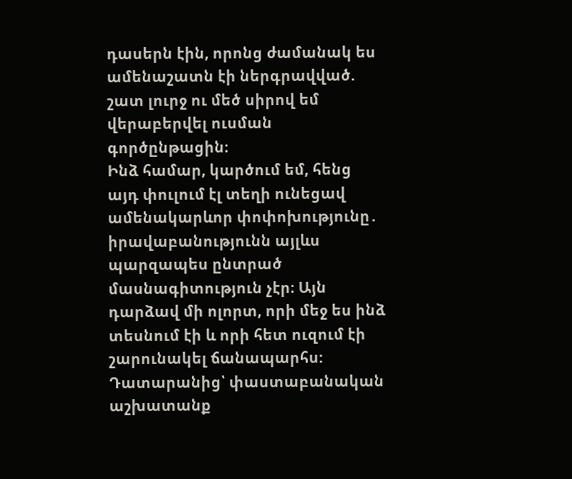դասերն էին, որոնց ժամանակ ես ամենաշատն էի ներգրավված. շատ լուրջ ու մեծ սիրով եմ վերաբերվել ուսման գործընթացին։
Ինձ համար, կարծում եմ, հենց այդ փուլում էլ տեղի ունեցավ ամենակարևոր փոփոխությունը․ իրավաբանությունն այլևս պարզապես ընտրած մասնագիտություն չէր։ Այն դարձավ մի ոլորտ, որի մեջ ես ինձ տեսնում էի և որի հետ ուզում էի շարունակել ճանապարհս:
Դատարանից՝ փաստաբանական աշխատանք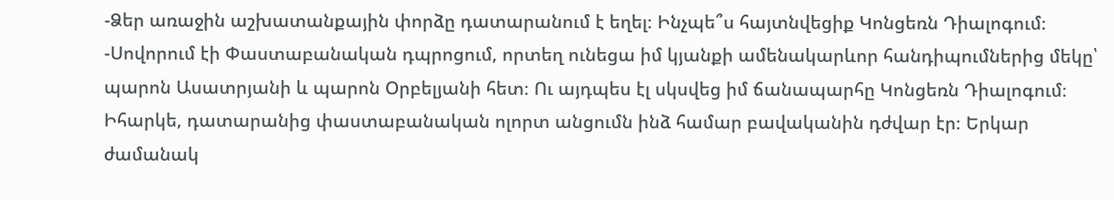-Ձեր առաջին աշխատանքային փորձը դատարանում է եղել։ Ինչպե՞ս հայտնվեցիք Կոնցեռն Դիալոգում։
-Սովորում էի Փաստաբանական դպրոցում, որտեղ ունեցա իմ կյանքի ամենակարևոր հանդիպումներից մեկը՝ պարոն Ասատրյանի և պարոն Օրբելյանի հետ։ Ու այդպես էլ սկսվեց իմ ճանապարհը Կոնցեռն Դիալոգում։
Իհարկե, դատարանից փաստաբանական ոլորտ անցումն ինձ համար բավականին դժվար էր։ Երկար ժամանակ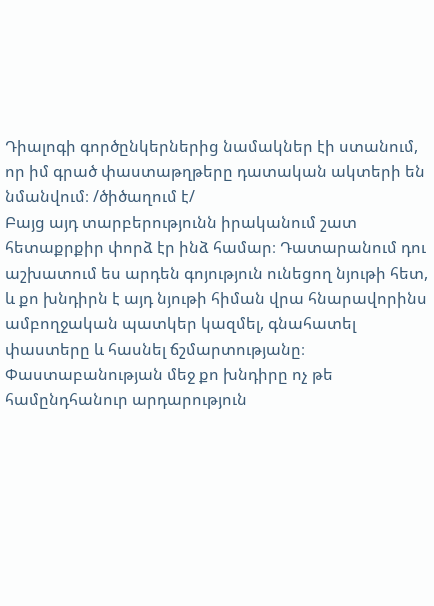Դիալոգի գործընկերներից նամակներ էի ստանում, որ իմ գրած փաստաթղթերը դատական ակտերի են նմանվում։ /ծիծաղում է/
Բայց այդ տարբերությունն իրականում շատ հետաքրքիր փորձ էր ինձ համար։ Դատարանում դու աշխատում ես արդեն գոյություն ունեցող նյութի հետ, և քո խնդիրն է այդ նյութի հիման վրա հնարավորինս ամբողջական պատկեր կազմել, գնահատել փաստերը և հասնել ճշմարտությանը։
Փաստաբանության մեջ քո խնդիրը ոչ թե համընդհանուր արդարություն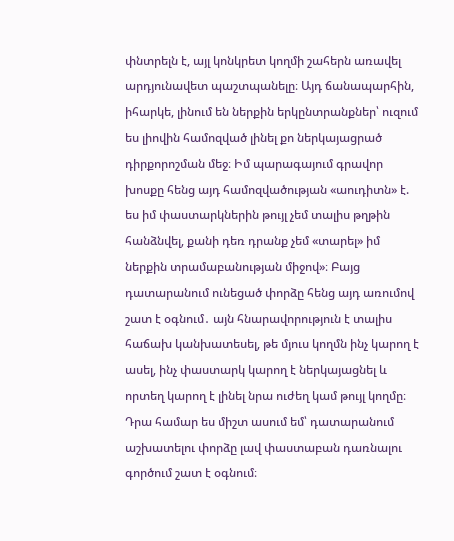փնտրելն է, այլ կոնկրետ կողմի շահերն առավել արդյունավետ պաշտպանելը։ Այդ ճանապարհին, իհարկե, լինում են ներքին երկընտրանքներ՝ ուզում ես լիովին համոզված լինել քո ներկայացրած դիրքորոշման մեջ։ Իմ պարագայում գրավոր խոսքը հենց այդ համոզվածության «աուդիտն» է. ես իմ փաստարկներին թույլ չեմ տալիս թղթին հանձնվել, քանի դեռ դրանք չեմ «տարել» իմ ներքին տրամաբանության միջով»։ Բայց դատարանում ունեցած փորձը հենց այդ առումով շատ է օգնում․ այն հնարավորություն է տալիս հաճախ կանխատեսել, թե մյուս կողմն ինչ կարող է ասել, ինչ փաստարկ կարող է ներկայացնել և որտեղ կարող է լինել նրա ուժեղ կամ թույլ կողմը։
Դրա համար ես միշտ ասում եմ՝ դատարանում աշխատելու փորձը լավ փաստաբան դառնալու գործում շատ է օգնում։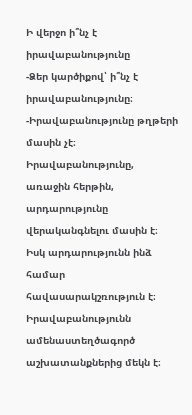Ի վերջո ի՞նչ է իրավաբանությունը
-Ձեր կարծիքով՝ ի՞նչ է իրավաբանությունը։
-Իրավաբանությունը թղթերի մասին չէ։
Իրավաբանությունը, առաջին հերթին, արդարությունը վերականգնելու մասին է։ Իսկ արդարությունն ինձ համար հավասարակշռություն է։
Իրավաբանությունն ամենաստեղծագործ աշխատանքներից մեկն է։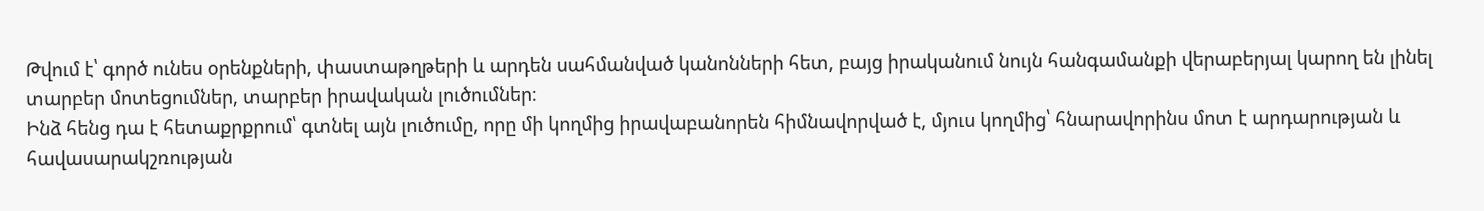Թվում է՝ գործ ունես օրենքների, փաստաթղթերի և արդեն սահմանված կանոնների հետ, բայց իրականում նույն հանգամանքի վերաբերյալ կարող են լինել տարբեր մոտեցումներ, տարբեր իրավական լուծումներ։
Ինձ հենց դա է հետաքրքրում՝ գտնել այն լուծումը, որը մի կողմից իրավաբանորեն հիմնավորված է, մյուս կողմից՝ հնարավորինս մոտ է արդարության և հավասարակշռության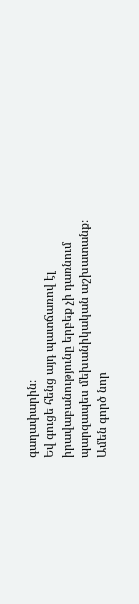գաղափարին։
Եվ գուցե հենց այդ պատճառով էլ իրավաբանությունը երբեք չի դառնում պարզապես մեխանիկական աշխատանք։ Ամեն գործ նոր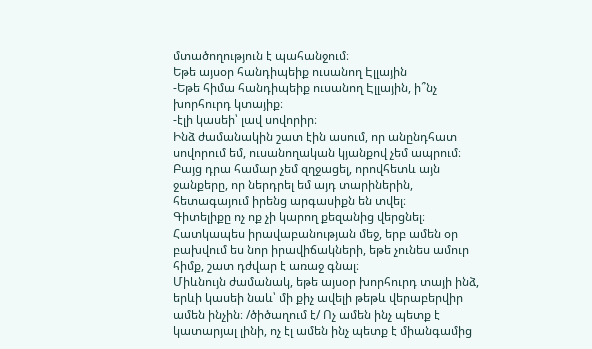մտածողություն է պահանջում։
Եթե այսօր հանդիպեիք ուսանող Էլլային
-Եթե հիմա հանդիպեիք ուսանող Էլլային, ի՞նչ խորհուրդ կտայիք։
-էլի կասեի՝ լավ սովորիր։
Ինձ ժամանակին շատ էին ասում, որ անընդհատ սովորում եմ, ուսանողական կյանքով չեմ ապրում։ Բայց դրա համար չեմ զղջացել, որովհետև այն ջանքերը, որ ներդրել եմ այդ տարիներին, հետագայում իրենց արգասիքն են տվել։
Գիտելիքը ոչ ոք չի կարող քեզանից վերցնել։ Հատկապես իրավաբանության մեջ, երբ ամեն օր բախվում ես նոր իրավիճակների, եթե չունես ամուր հիմք, շատ դժվար է առաջ գնալ։
Միևնույն ժամանակ, եթե այսօր խորհուրդ տայի ինձ, երևի կասեի նաև՝ մի քիչ ավելի թեթև վերաբերվիր ամեն ինչին։ /ծիծաղում է/ Ոչ ամեն ինչ պետք է կատարյալ լինի, ոչ էլ ամեն ինչ պետք է միանգամից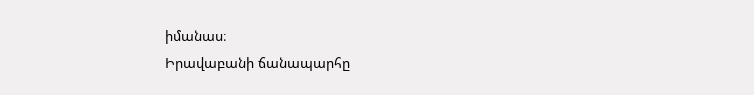իմանաս։
Իրավաբանի ճանապարհը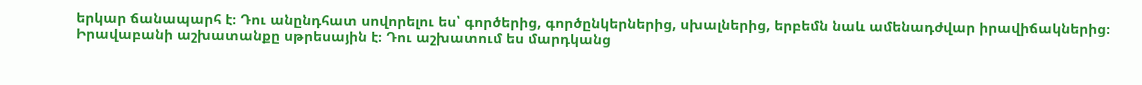երկար ճանապարհ է։ Դու անընդհատ սովորելու ես՝ գործերից, գործընկերներից, սխալներից, երբեմն նաև ամենադժվար իրավիճակներից։
Իրավաբանի աշխատանքը սթրեսային է։ Դու աշխատում ես մարդկանց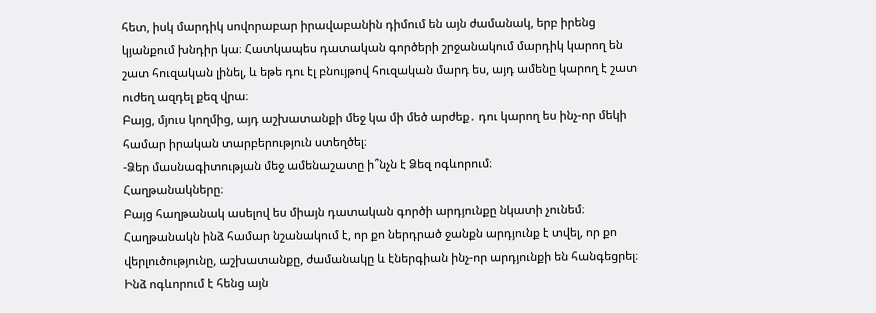հետ, իսկ մարդիկ սովորաբար իրավաբանին դիմում են այն ժամանակ, երբ իրենց կյանքում խնդիր կա։ Հատկապես դատական գործերի շրջանակում մարդիկ կարող են շատ հուզական լինել, և եթե դու էլ բնույթով հուզական մարդ ես, այդ ամենը կարող է շատ ուժեղ ազդել քեզ վրա։
Բայց, մյուս կողմից, այդ աշխատանքի մեջ կա մի մեծ արժեք․ դու կարող ես ինչ-որ մեկի համար իրական տարբերություն ստեղծել։
-Ձեր մասնագիտության մեջ ամենաշատը ի՞նչն է Ձեզ ոգևորում։
Հաղթանակները։
Բայց հաղթանակ ասելով ես միայն դատական գործի արդյունքը նկատի չունեմ։ Հաղթանակն ինձ համար նշանակում է, որ քո ներդրած ջանքն արդյունք է տվել, որ քո վերլուծությունը, աշխատանքը, ժամանակը և էներգիան ինչ-որ արդյունքի են հանգեցրել։
Ինձ ոգևորում է հենց այն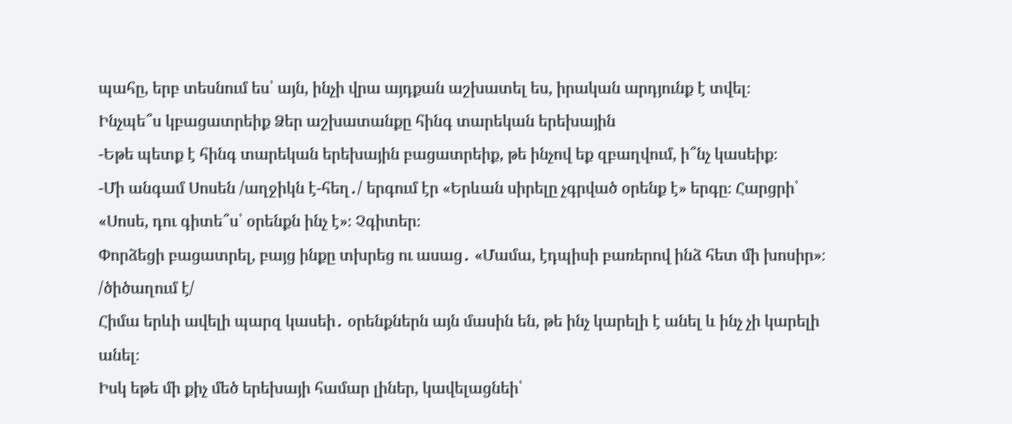պահը, երբ տեսնում ես՝ այն, ինչի վրա այդքան աշխատել ես, իրական արդյունք է տվել։
Ինչպե՞ս կբացատրեիք Ձեր աշխատանքը հինգ տարեկան երեխային
-Եթե պետք է հինգ տարեկան երեխային բացատրեիք, թե ինչով եք զբաղվում, ի՞նչ կասեիք։
-Մի անգամ Սոսեն /աղջիկն է-հեղ․/ երգում էր «Երևան սիրելը չգրված օրենք է» երգը։ Հարցրի՝ «Սոսե, դու գիտե՞ս՝ օրենքն ինչ է»։ Չգիտեր։
Փորձեցի բացատրել, բայց ինքը տխրեց ու ասաց․ «Մամա, էդպիսի բառերով ինձ հետ մի խոսիր»։ /ծիծաղում է/
Հիմա երևի ավելի պարզ կասեի․ օրենքներն այն մասին են, թե ինչ կարելի է անել և ինչ չի կարելի անել։
Իսկ եթե մի քիչ մեծ երեխայի համար լիներ, կավելացնեի՝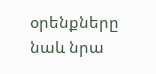օրենքները նաև նրա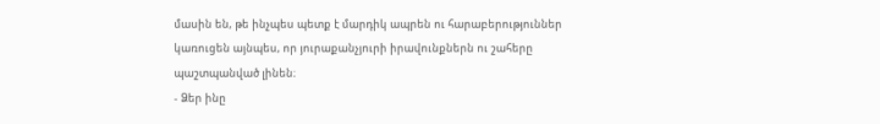մասին են, թե ինչպես պետք է մարդիկ ապրեն ու հարաբերություններ կառուցեն այնպես, որ յուրաքանչյուրի իրավունքներն ու շահերը պաշտպանված լինեն։
- Ձեր ինը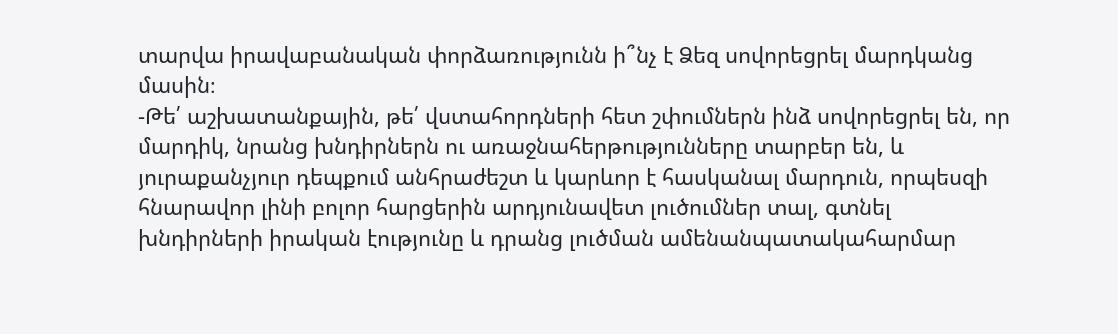տարվա իրավաբանական փորձառությունն ի՞նչ է Ձեզ սովորեցրել մարդկանց մասին։
-Թե՛ աշխատանքային, թե՛ վստահորդների հետ շփումներն ինձ սովորեցրել են, որ մարդիկ, նրանց խնդիրներն ու առաջնահերթությունները տարբեր են, և յուրաքանչյուր դեպքում անհրաժեշտ և կարևոր է հասկանալ մարդուն, որպեսզի հնարավոր լինի բոլոր հարցերին արդյունավետ լուծումներ տալ, գտնել խնդիրների իրական էությունը և դրանց լուծման ամենանպատակահարմար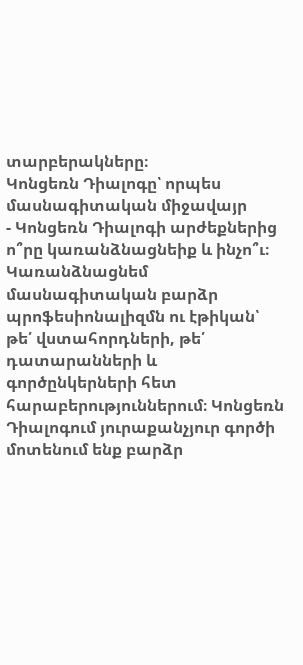տարբերակները։
Կոնցեռն Դիալոգը՝ որպես մասնագիտական միջավայր
- Կոնցեռն Դիալոգի արժեքներից ո՞րը կառանձնացնեիք և ինչո՞ւ։
Կառանձնացնեմ մասնագիտական բարձր պրոֆեսիոնալիզմն ու էթիկան՝ թե՛ վստահորդների, թե՛ դատարանների և գործընկերների հետ հարաբերություններում։ Կոնցեռն Դիալոգում յուրաքանչյուր գործի մոտենում ենք բարձր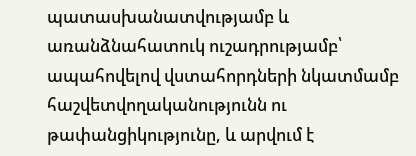պատասխանատվությամբ և առանձնահատուկ ուշադրությամբ՝ ապահովելով վստահորդների նկատմամբ հաշվետվողականությունն ու թափանցիկությունը, և արվում է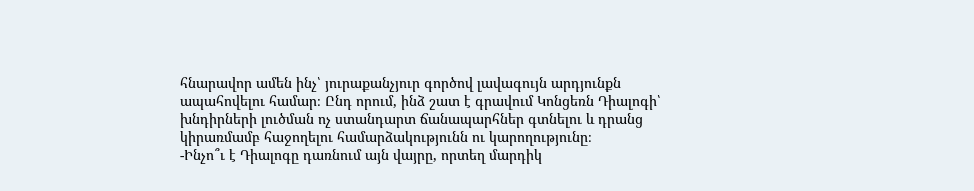հնարավոր ամեն ինչ՝ յուրաքանչյուր գործով լավագույն արդյունքն ապահովելու համար։ Ընդ որում, ինձ շատ է գրավում Կոնցեռն Դիալոգի՝ խնդիրների լուծման ոչ ստանդարտ ճանապարհներ գտնելու և դրանց կիրառմամբ հաջողելու համարձակությունն ու կարողությունը։
-Ինչո՞ւ է Դիալոգը դառնում այն վայրը, որտեղ մարդիկ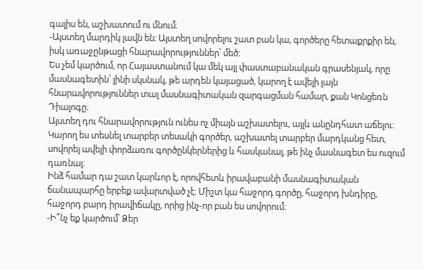գալիս են, աշխատում ու մնում։
-Այստեղ մարդիկ լավն են։ Այստեղ սովորելու շատ բան կա, գործերը հետաքրքիր են, իսկ առաջընթացի հնարավորություններ՝ մեծ։
Ես չեմ կարծում, որ Հայաստանում կա մեկ այլ փաստաբանական գրասենյակ, որը մասնագետին՝ լինի սկսնակ, թե արդեն կայացած, կարող է ավելի լայն հնարավորություններ տալ մասնագիտական զարգացման համար, քան Կոնցեռն Դիալոգը։
Այստեղ դու հնարավորություն ունես ոչ միայն աշխատելու, այլև անընդհատ աճելու։ Կարող ես տեսնել տարբեր տեսակի գործեր, աշխատել տարբեր մարդկանց հետ, սովորել ավելի փորձառու գործընկերներից և հասկանալ, թե ինչ մասնագետ ես ուզում դառնալ։
Ինձ համար դա շատ կարևոր է, որովհետև իրավաբանի մասնագիտական ճանապարհը երբեք ավարտված չէ։ Միշտ կա հաջորդ գործը, հաջորդ խնդիրը, հաջորդ բարդ իրավիճակը, որից ինչ-որ բան ես սովորում։
-Ի՞նչ եք կարծում՝ Ձեր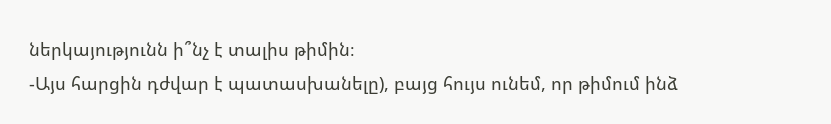ներկայությունն ի՞նչ է տալիս թիմին։
-Այս հարցին դժվար է պատասխանելը), բայց հույս ունեմ, որ թիմում ինձ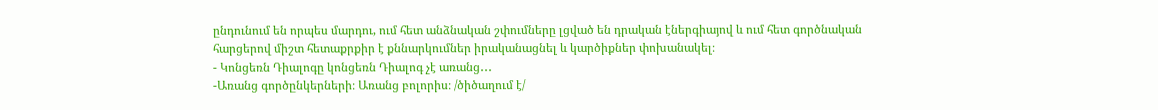ընդունում են որպես մարդու, ում հետ անձնական շփումները լցված են դրական էներգիայով և ում հետ գործնական հարցերով միշտ հետաքրքիր է քննարկումներ իրականացնել և կարծիքներ փոխանակել։
- Կոնցեռն Դիալոգը կոնցեռն Դիալոգ չէ առանց․․․
-Առանց գործընկերների։ Առանց բոլորիս։ /ծիծաղում է/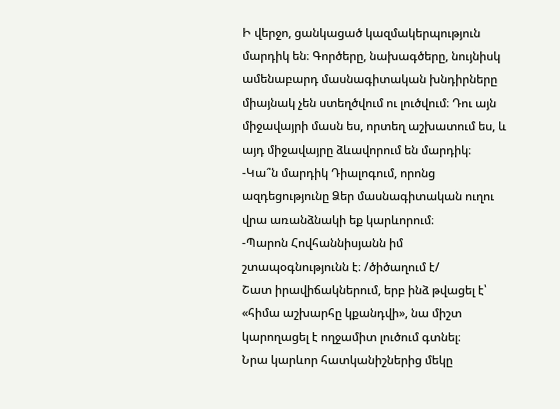Ի վերջո, ցանկացած կազմակերպություն մարդիկ են։ Գործերը, նախագծերը, նույնիսկ ամենաբարդ մասնագիտական խնդիրները միայնակ չեն ստեղծվում ու լուծվում։ Դու այն միջավայրի մասն ես, որտեղ աշխատում ես, և այդ միջավայրը ձևավորում են մարդիկ։
-Կա՞ն մարդիկ Դիալոգում, որոնց ազդեցությունը Ձեր մասնագիտական ուղու վրա առանձնակի եք կարևորում։
-Պարոն Հովհաննիսյանն իմ շտապօգնությունն է։ /ծիծաղում է/
Շատ իրավիճակներում, երբ ինձ թվացել է՝ «հիմա աշխարհը կքանդվի», նա միշտ կարողացել է ողջամիտ լուծում գտնել։
Նրա կարևոր հատկանիշներից մեկը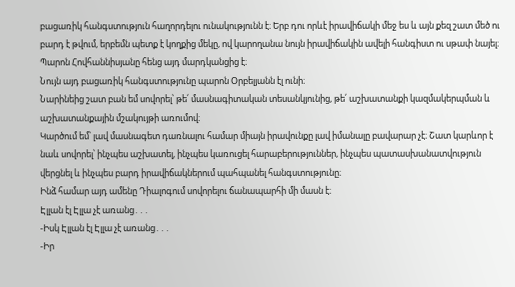բացառիկ հանգստություն հաղորդելու ունակությունն է։ Երբ դու որևէ իրավիճակի մեջ ես և այն քեզ շատ մեծ ու բարդ է թվում, երբեմն պետք է կողքից մեկը, ով կարողանա նույն իրավիճակին ավելի հանգիստ ու սթափ նայել։ Պարոն Հովհաննիսյանը հենց այդ մարդկանցից է։
Նույն այդ բացառիկ հանգստությունը պարոն Օրբելյանն էլ ունի։
Նարինեից շատ բան եմ սովորել՝ թե՛ մասնագիտական տեսանկյունից, թե՛ աշխատանքի կազմակերպման և աշխատանքային մշակույթի առումով։
Կարծում եմ՝ լավ մասնագետ դառնալու համար միայն իրավունքը լավ իմանալը բավարար չէ։ Շատ կարևոր է նաև սովորել՝ ինչպես աշխատել, ինչպես կառուցել հարաբերություններ, ինչպես պատասխանատվություն վերցնել և ինչպես բարդ իրավիճակներում պահպանել հանգստությունը։
Ինձ համար այդ ամենը Դիալոգում սովորելու ճանապարհի մի մասն է։
Էլլան էլ Էլլա չէ առանց․․․
-Իսկ Էլլան էլ Էլլա չէ առանց․․․
-Իր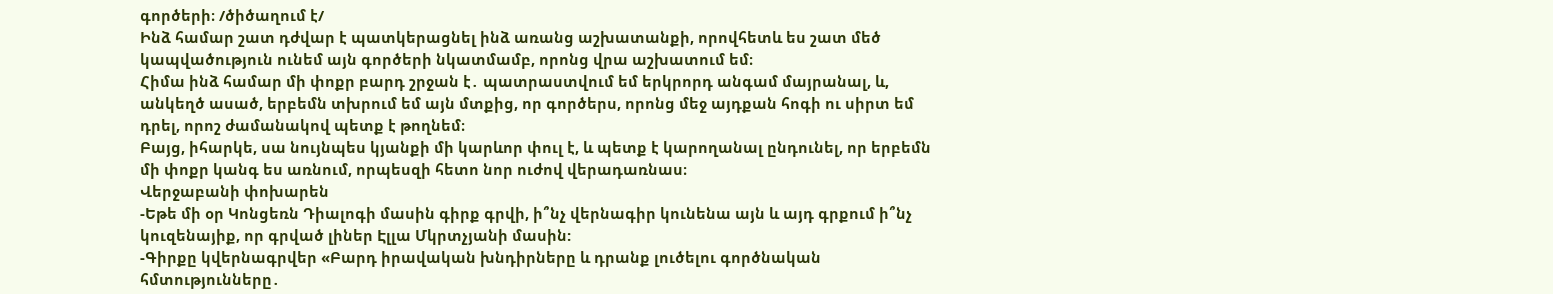գործերի։ /ծիծաղում է/
Ինձ համար շատ դժվար է պատկերացնել ինձ առանց աշխատանքի, որովհետև ես շատ մեծ կապվածություն ունեմ այն գործերի նկատմամբ, որոնց վրա աշխատում եմ։
Հիմա ինձ համար մի փոքր բարդ շրջան է․ պատրաստվում եմ երկրորդ անգամ մայրանալ, և, անկեղծ ասած, երբեմն տխրում եմ այն մտքից, որ գործերս, որոնց մեջ այդքան հոգի ու սիրտ եմ դրել, որոշ ժամանակով պետք է թողնեմ։
Բայց, իհարկե, սա նույնպես կյանքի մի կարևոր փուլ է, և պետք է կարողանալ ընդունել, որ երբեմն մի փոքր կանգ ես առնում, որպեսզի հետո նոր ուժով վերադառնաս։
Վերջաբանի փոխարեն
-Եթե մի օր Կոնցեռն Դիալոգի մասին գիրք գրվի, ի՞նչ վերնագիր կունենա այն և այդ գրքում ի՞նչ կուզենայիք, որ գրված լիներ Էլլա Մկրտչյանի մասին:
-Գիրքը կվերնագրվեր «Բարդ իրավական խնդիրները և դրանք լուծելու գործնական հմտությունները․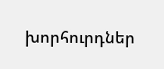խորհուրդներ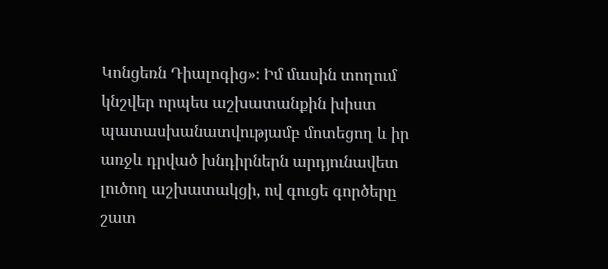Կոնցեռն Դիալոգից»։ Իմ մասին տողում կնշվեր որպես աշխատանքին խիստ պատասխանատվությամբ մոտեցող և իր առջև դրված խնդիրներն արդյունավետ լուծող աշխատակցի, ով գուցե գործերը շատ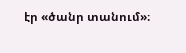էր «ծանր տանում»։